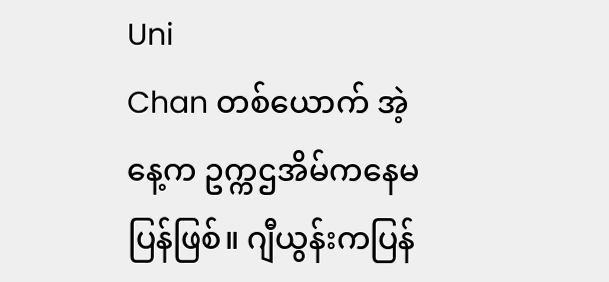Uni
Chan တစ်ယောက် အဲ့နေ့က ဥက္ကဌအိမ်ကနေမပြန်ဖြစ်။ ဂျီယွန်းကပြန်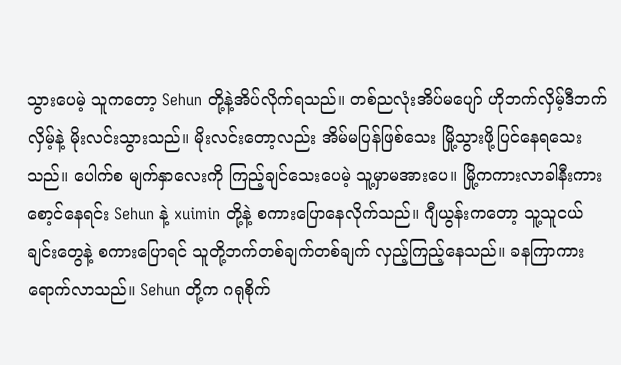သွားပေမဲ့ သူကတော့ Sehun တို့နဲ့အိပ်လိုက်ရသည်။ တစ်ညလုံးအိပ်မပျော် ဟိုဘက်လှိမ့်ဒီဘက်လှိမ့်နဲ့ မိုးလင်းသွားသည်။ မိုးလင်းတော့လည်း အိမ်မပြန်ဖြစ်သေး မြို့သွားဖို့ပြင်နေရသေးသည်။ ပေါက်စ မျက်နှာလေးကို ကြည့်ချင်သေးပေမဲ့ သူ့မှာမအားပေ။ မြို့ကကားလာခါနီးကားစော့င်နေရင်း Sehun နဲ့ xuimin တို့နဲ့ စကားပြောနေလိုက်သည်။ ဂျီယွန်းကတော့ သူ့သူငယ်ချင်းတွေနဲ့ စကားပြောရင် သူတို့ဘက်တစ်ချက်တစ်ချက် လှည့်ကြည့်နေသည်။ ခနကြာကားရောက်လာသည်။ Sehun တို့က ဂရုစိုက်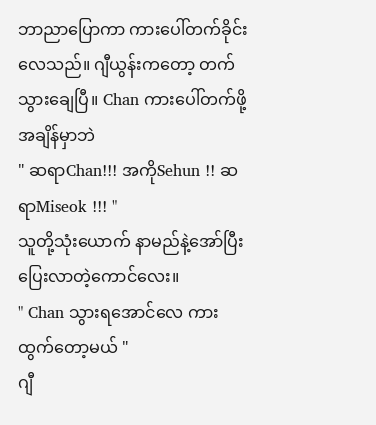ဘာညာပြောကာ ကားပေါ်တက်ခိုင်းလေသည်။ ဂျီယွန်းကတော့ တက်သွားချေပြီ။ Chan ကားပေါ်တက်ဖို့အချိန်မှာဘဲ
" ဆရာChan!!! အကိုSehun !! ဆရာMiseok !!! "
သူတို့သုံးယောက် နာမည်နဲ့အော်ပြီးပြေးလာတဲ့ကောင်လေး။
" Chan သွားရအောင်လေ ကားထွက်တော့မယ် "
ဂျီ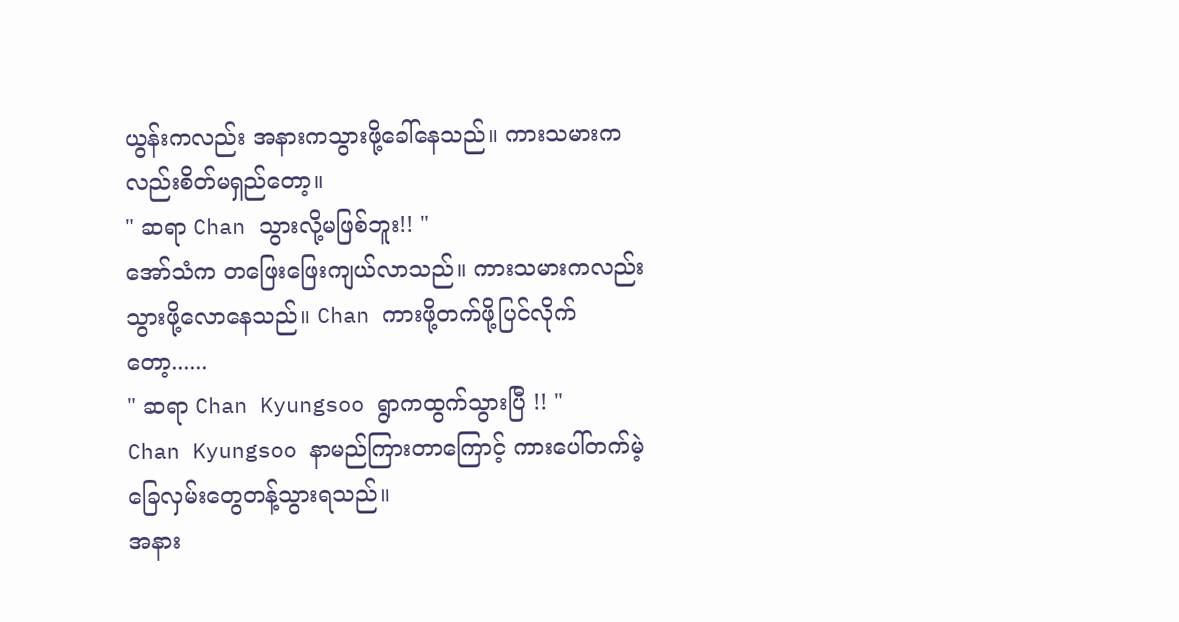ယွန်းကလည်း အနားကသွားဖို့ခေါ်နေသည်။ ကားသမားကလည်းစိတ်မရှည်တော့။
" ဆရာ Chan သွားလို့မဖြစ်ဘူး!! "
အော်သံက တဖြေးဖြေးကျယ်လာသည်။ ကားသမားကလည်း သွားဖို့လောနေသည်။ Chan ကားဖို့တက်ဖို့ပြင်လိုက်တော့......
" ဆရာ Chan Kyungsoo ရွာကထွက်သွားပြီ !! "
Chan Kyungsoo နာမည်ကြားတာကြောင့် ကားပေါ်တက်မဲ့ခြေလှမ်းတွေတန့်သွားရသည်။
အနား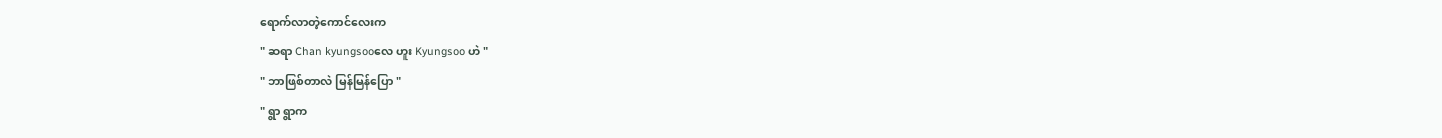ရောက်လာတဲ့ကောင်လေးက
" ဆရာ Chan kyungsooလေ ဟူး Kyungsoo ဟဲ "
" ဘာဖြစ်တာလဲ မြန်မြန်ပြော "
" ရွာ ရွာက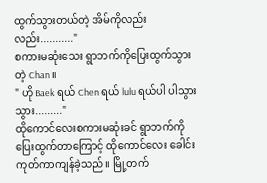ထွက်သွားတယ်တဲ့ အိမ်ကိုလည်းလည်း..........."
စကားမဆုံးသေး ရွာဘက်ကိုပြေးထွက်သွားတဲ့ Chan ။
" ဟို Baek ရယ် Chen ရယ် lulu ရယ်ပါ ပါသွားသွား........."
ထိုကောင်လေးစကားမဆုံးခင် ရွာဘက်ကိုပြေးထွက်တာကြောင့် ထိုကောင်လေး ခေါင်းကုတ်ကာကျန်ခဲ့သည်။ မြို့တက်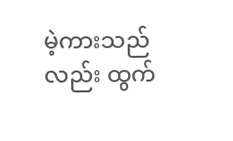မဲ့ကားသည်လည်း ထွက်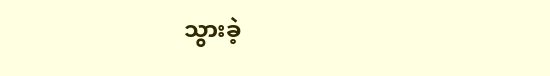သွားခဲ့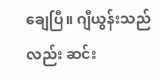ချေပြီ။ ဂျီယွန်းသည်လည်း ဆင်း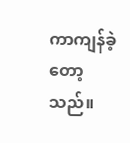ကာကျန်ခဲ့တော့သည်။